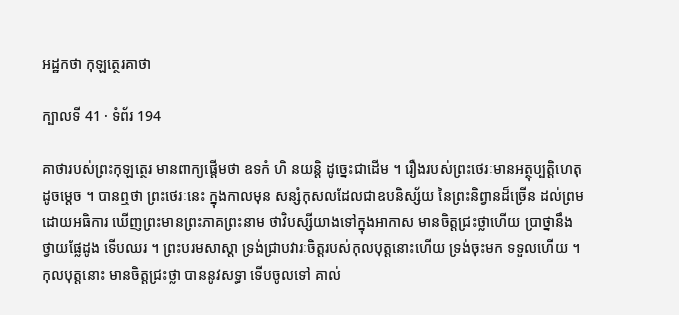អដ្ឋកថា កុឡត្ថេរគាថា

ក្បាលទី 41 · ទំព័រ 194

គាថារបស់ព្រះកុឡត្ថេរ មានពាក្យផ្តើមថា ឧទកំ ហិ នយន្តិ ដូច្នេះជាដើម ។ រឿងរបស់ព្រះថេរៈមានអត្ថុប្បត្តិហេតុដូចម្តេច ។ បានឮថា ព្រះថេរៈនេះ ក្នុងកាលមុន សន្សំកុសលដែលជាឧបនិស្ស័យ នៃព្រះនិព្វានដ៏ច្រើន ដល់ព្រមដោយអធិការ ឃើញព្រះមានព្រះភាគព្រះនាម ថាវិបស្សីយាងទៅក្នុងអាកាស មានចិត្តជ្រះថ្លាហើយ ប្រាថ្នានឹងថ្វាយផ្លែដូង ទើបឈរ ។ ព្រះបរមសាស្តា ទ្រង់ជ្រាបវារៈចិត្តរបស់កុលបុត្តនោះហើយ ទ្រង់ចុះមក ទទួលហើយ ។ កុលបុត្តនោះ មានចិត្តជ្រះថ្លា បាននូវសទ្ធា ទើបចូលទៅ គាល់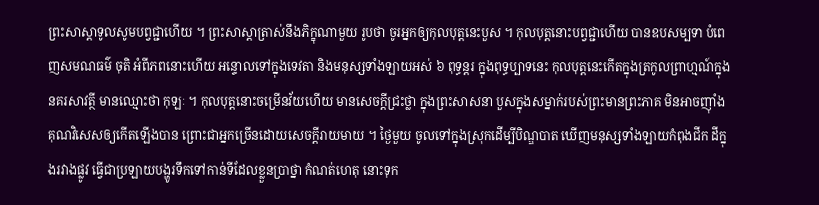ព្រះសាស្តាទូលសូមបព្វជ្ជាហើយ ។ ព្រះសាស្តាត្រាស់នឹងភិក្ខុណាមួយ រូបថា ចូរអ្នកឲ្យកុលបុត្តនេះបួស ។ កុលបុត្តនោះបព្វជ្ជាហើយ បានឧបសម្បទា បំពេញសមណធម៌ ចុតិ អំពីភពនោះហើយ អន្ទោលទៅក្នុងទេវតា និងមនុស្សទាំងឡាយអស់ ៦ ពុទ្ធន្តរ ក្នុងពុទ្ធប្បាទនេះ កុលបុត្តនេះកើតក្នុងត្រកូលព្រាហ្មណ៍ក្នុងនគរសាវត្ថី មានឈ្មោះថា កុឡៈ ។ កុលបុត្តនោះចម្រើនវ័យហើយ មានសេចក្តីជ្រះថ្លា ក្នុងព្រះសាសនា បួសក្នុងសម្នាក់របស់ព្រះមានព្រះភាគ មិនអាចញ៉ាំង គុណវិសេសឲ្យកើតឡើងបាន ព្រោះជាអ្នកច្រើនដោយសេចក្តីរាយមាយ ។ ថ្ងៃមួយ ចូលទៅក្នុងស្រុកដើម្បីបិណ្ឌបាត ឃើញមនុស្សទាំងឡាយកំពុងជីក ដីក្នុងរវាងផ្លូវ ធ្វើជាប្រឡាយបង្ហូរទឹកទៅកាន់ទីដែលខ្លួនប្រាថ្នា កំណត់ហេតុ នោះទុក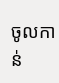ចូលកាន់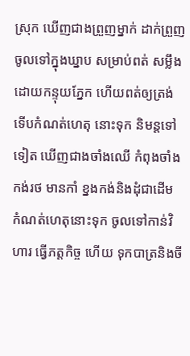ស្រុក ឃើញជាងព្រួញម្នាក់ ដាក់ព្រួញចូលទៅក្នុងឃ្នាប សម្រាប់ពត់ សម្លឹងដោយកន្ទុយភ្នែក ហើយពត់ឲ្យត្រង់ ទើបកំណត់ហេតុ នោះទុក និមន្តទៅទៀត ឃើញជាងចាំងឈើ កំពុងចាំងកង់រថ មានកាំ ខ្នងកង់និងដុំជាដើម កំណត់ហេតុនោះទុក ចូលទៅកាន់វិហារ ធ្វើភត្តកិច្ច ហើយ ទុកបាត្រនិងចី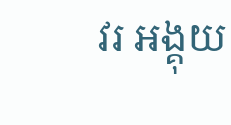វរ អង្គុយ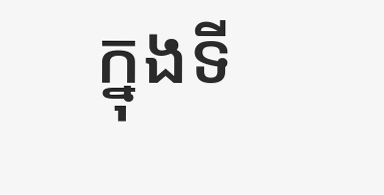ក្នុងទី